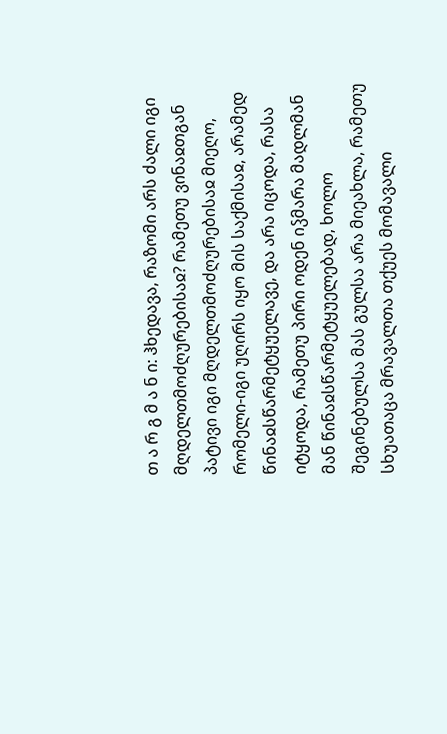თ ა რ გ მ ა ნ ი: ჰხედავა, რაზომი არს ძალი იგი მღდელთმოძღურებისაჲ? რამეთუ ვინაჲთგან პატივი იგი მღდელთმოძღურებისაჲ მიეღო, რომელი-იგი უღირს იყო მის საქმისაჲ, არამედ წინაჲსწარმეტყუელავე, და არა იცოდა, რასა იტყოდა, რამეთუ პირი ოდენ იჴმარა მადლმან მან წინაჲსწარმეტყუელებად, ხოლო შეგინებულსა მას გულსა არა მიეახლა, რამეთუ სხუათაცა მრავალთა თქუეს მომავალი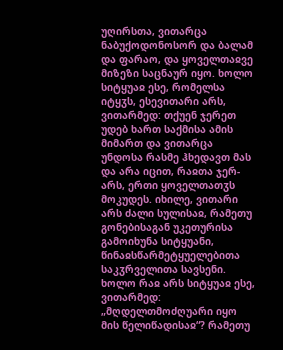უღირსთა, ვითარცა ნაბუქოდონოსორ და ბალამ და ფარაო, და ყოველთაჲვე მიზეზი საცნაურ იყო. ხოლო სიტყუაჲ ესე, რომელსა იტყჳს, ესევითარი არს, ვითარმედ: თქუენ ჯერეთ უდებ ხართ საქმისა ამის მიმართ და ვითარცა უნდოსა რასმე ჰხედავთ მას და არა იცით, რაჲთა ჯერ-არს, ერთი ყოველთათჳს მოკუდეს. იხილე, ვითარი არს ძალი სულისაჲ, რამეთუ გონებისაგან უკეთურისა გამოიხუნა სიტყუანი, წინაჲსწარმეტყუელებითა საკჳრველითა სავსენი. ხოლო რაჲ არს სიტყუაჲ ესე, ვითარმედ: „მღდელთმოძღუარი იყო მის წელიწადისაჲ“? რამეთუ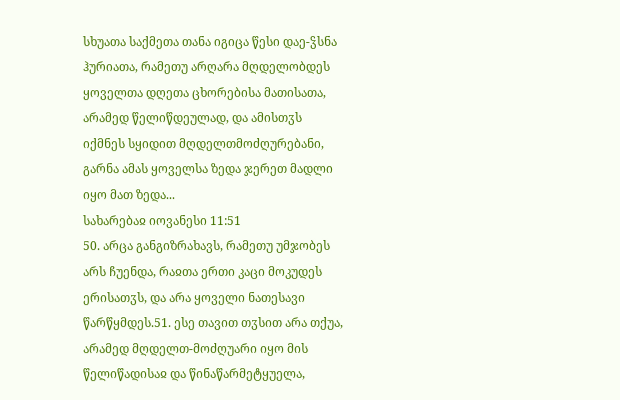სხუათა საქმეთა თანა იგიცა წესი დაე-ჴსნა ჰურიათა, რამეთუ არღარა მღდელობდეს ყოველთა დღეთა ცხორებისა მათისათა, არამედ წელიწდეულად, და ამისთჳს იქმნეს სყიდით მღდელთმოძღურებანი, გარნა ამას ყოველსა ზედა ჯერეთ მადლი იყო მათ ზედა...
სახარებაჲ იოვანესი 11:51
50. არცა განგიზრახავს, რამეთუ უმჯობეს არს ჩუენდა, რაჲთა ერთი კაცი მოკუდეს ერისათჳს, და არა ყოველი ნათესავი წარწყმდეს.51. ესე თავით თჳსით არა თქუა, არამედ მღდელთ-მოძღუარი იყო მის წელიწადისაჲ და წინაწარმეტყუელა,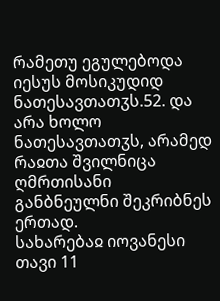რამეთუ ეგულებოდა იესუს მოსიკუდიდ ნათესავთათჳს.52. და არა ხოლო ნათესავთათჳს, არამედ რაჲთა შვილნიცა ღმრთისანი განბნეულნი შეკრიბნეს ერთად.
სახარებაჲ იოვანესი თავი 11